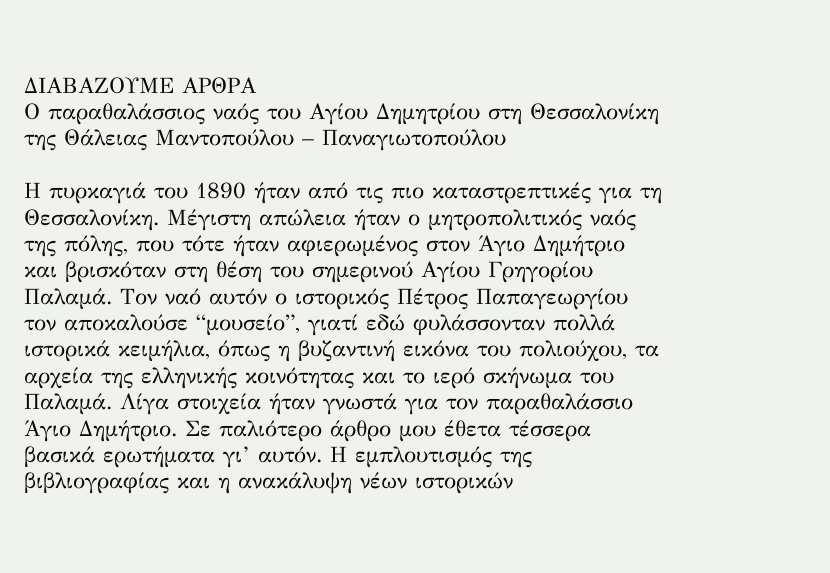ΔΙΑΒΑΖΟΥΜΕ ΑΡΘΡΑ
Ο παραθαλάσσιος ναός του Αγίου Δημητρίου στη Θεσσαλονίκη
της Θάλειας Μαντοπούλου – Παναγιωτοπούλου

Η πυρκαγιά του 1890 ήταν από τις πιο καταστρεπτικές για τη Θεσσαλονίκη. Μέγιστη απώλεια ήταν ο μητροπολιτικός ναός της πόλης, που τότε ήταν αφιερωμένος στον Άγιο Δημήτριο και βρισκόταν στη θέση του σημερινού Αγίου Γρηγορίου Παλαμά. Τον ναό αυτόν ο ιστορικός Πέτρος Παπαγεωργίου τον αποκαλούσε “μουσείο”, γιατί εδώ φυλάσσονταν πολλά ιστορικά κειμήλια, όπως η βυζαντινή εικόνα του πολιούχου, τα αρχεία της ελληνικής κοινότητας και το ιερό σκήνωμα του Παλαμά. Λίγα στοιχεία ήταν γνωστά για τον παραθαλάσσιο Άγιο Δημήτριο. Σε παλιότερο άρθρο μου έθετα τέσσερα βασικά ερωτήματα γι’ αυτόν. Η εμπλουτισμός της βιβλιογραφίας και η ανακάλυψη νέων ιστορικών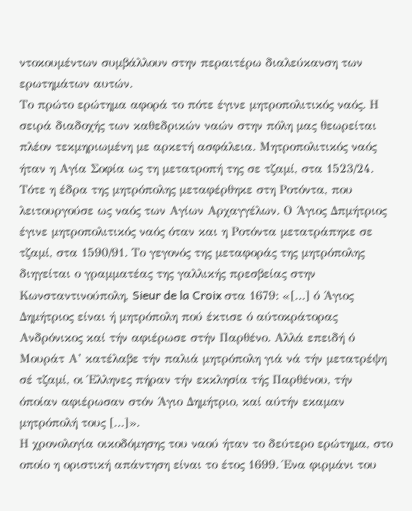ντοκουμέντων συμβάλλουν στην περαιτέρω διαλεύκανση των ερωτημάτων αυτών.
Το πρώτο ερώτημα αφορά το πότε έγινε μητροπολιτικός ναός. Η σειρά διαδοχής των καθεδρικών ναών στην πόλη μας θεωρείται πλέον τεκμηριωμένη με αρκετή ασφάλεια. Μητροπολιτικός ναός ήταν η Αγία Σοφία ως τη μετατροπή της σε τζαμί, στα 1523/24. Τότε η έδρα της μητρόπολης μεταφέρθηκε στη Ροτόντα, που λειτουργούσε ως ναός των Αγίων Αρχαγγέλων. Ο Άγιος Δπμήτριος έγινε μητροπολιτικός ναός όταν και η Ροτόντα μετατράπηκε σε τζαμί, στα 1590/91. Το γεγονός της μεταφοράς της μητρόπολης διηγείται ο γραμματέας της γαλλικής πρεσβείας στην Κωνσταντινούπολη, Sieur de la Croix στα 1679: «[…] ό Άγιος Δημήτριος είναι ή μητρόπολη πού έκτισε ό αύτοκράτορας Ανδρόνικος καί τήν αφιέρωσε στήν Παρθένο. Αλλά επειδή ό Μουράτ Α’ κατέλαβε τήν παλιά μητρόπολη γιά νά τήν μετατρέψη σέ τζαμί, οι Έλληνες πήραν τήν εκκλησία τής Παρθένου, τήν όποίαν αφιέρωσαν στόν Άγιο Δημήτριο, καί αύτήν εκαμαν μητρόπολή τους […]».
Η χρονολογία οικοδόμησης του ναού ήταν το δεύτερο ερώτημα, στο οποίο η οριστική απάντηση είναι το έτος 1699. Ένα φιρμάνι του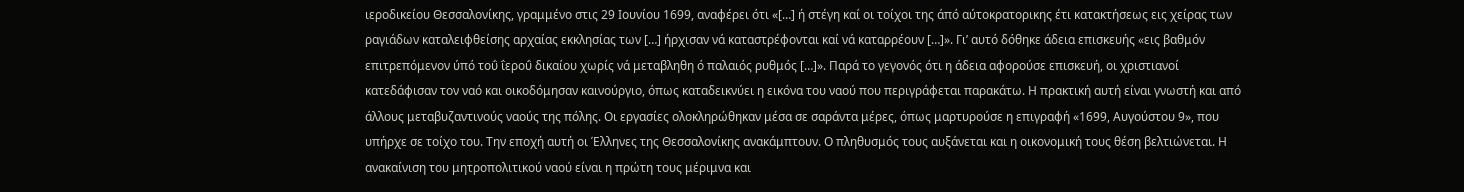ιεροδικείου Θεσσαλονίκης, γραμμένο στις 29 Ιουνίου 1699, αναφέρει ότι «[…] ή στέγη καί οι τοίχοι της άπό αύτοκρατορικης έτι κατακτήσεως εις χείρας των ραγιάδων καταλειφθείσης αρχαίας εκκλησίας των […] ήρχισαν νά καταστρέφονται καί νά καταρρέουν […]». Γι’ αυτό δόθηκε άδεια επισκευής «εις βαθμόν επιτρεπόμενον ύπό τοΰ ΐεροΰ δικαίου χωρίς νά μεταβληθη ό παλαιός ρυθμός […]». Παρά το γεγονός ότι η άδεια αφορούσε επισκευή, οι χριστιανοί κατεδάφισαν τον ναό και οικοδόμησαν καινούργιο, όπως καταδεικνύει η εικόνα του ναού που περιγράφεται παρακάτω. Η πρακτική αυτή είναι γνωστή και από άλλους μεταβυζαντινούς ναούς της πόλης. Οι εργασίες ολοκληρώθηκαν μέσα σε σαράντα μέρες, όπως μαρτυρούσε η επιγραφή «1699, Αυγούστου 9», που υπήρχε σε τοίχο του. Την εποχή αυτή οι Έλληνες της Θεσσαλονίκης ανακάμπτουν. Ο πληθυσμός τους αυξάνεται και η οικονομική τους θέση βελτιώνεται. Η ανακαίνιση του μητροπολιτικού ναού είναι η πρώτη τους μέριμνα και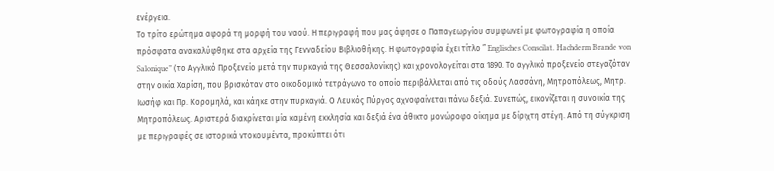ενέργεια.
Το τρίτο ερώτημα αφορά τη μορφή του ναού. Η περιγραφή που μας άφησε ο Παπαγεωργίου συμφωνεί με φωτογραφία η οποία πρόσφατα ανακαλύφθηκε στα αρχεία της Γενναδείου Βιβλιοθήκης. Η φωτογραφία έχει τίτλο ” Englisches Conscilat. Hachderm Brande von Salonique” (το Αγγλικό Προξενείο μετά την πυρκαγιά της Θεσσαλονίκης) και χρονολογείται στα 1890. Το αγγλικό προξενείο στεγαζόταν στην οικία Χαρίση, που βρισκόταν στο οικοδομικό τετράγωνο το οποίο περιβάλλεται από τις οδούς Λασσάνη, Μητροπόλεως, Μητρ. Ιωσήφ και Πρ. Κορομηλά, και κάηκε στην πυρκαγιά. Ο Λευκός Πύργος αχνοφαίνεται πάνω δεξιά. Συνεπώς, εικονίζεται η συνοικία της Μητροπόλεως. Αριστερά διακρίνεται μία καμένη εκκλησία και δεξιά ένα άθικτο μονώροφο οίκημα με δίριχτη στέγη. Από τη σύγκριση με περιγραφές σε ιστορικά ντοκουμέντα, προκύπτει ότι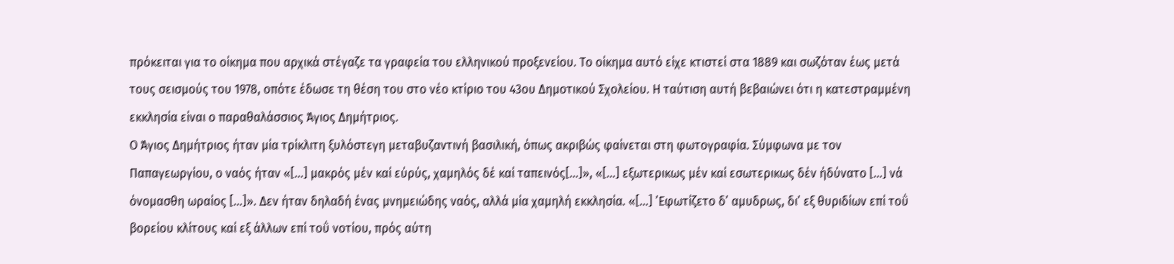πρόκειται για το οίκημα που αρχικά στέγαζε τα γραφεία του ελληνικού προξενείου. Το οίκημα αυτό είχε κτιστεί στα 1889 και σωζόταν έως μετά τους σεισμούς του 1978, οπότε έδωσε τη θέση του στο νέο κτίριο του 43ου Δημοτικού Σχολείου. Η ταύτιση αυτή βεβαιώνει ότι η κατεστραμμένη εκκλησία είναι ο παραθαλάσσιος Άγιος Δημήτριος.
Ο Άγιος Δημήτριος ήταν μία τρίκλιτη ξυλόστεγη μεταβυζαντινή βασιλική, όπως ακριβώς φαίνεται στη φωτογραφία. Σύμφωνα με τον Παπαγεωργίου, ο ναός ήταν «[…] μακρός μέν καί εύρύς, χαμηλός δέ καί ταπεινός[…]», «[…] εξωτερικως μέν καί εσωτερικως δέν ήδύνατο […] νά όνομασθη ωραίος […]». Δεν ήταν δηλαδή ένας μνημειώδης ναός, αλλά μία χαμηλή εκκλησία. «[…] ’Εφωτίζετο δ’ αμυδρως, δι’ εξ θυριδίων επί τοΰ βορείου κλίτους καί εξ άλλων επί τοΰ νοτίου, πρός αύτη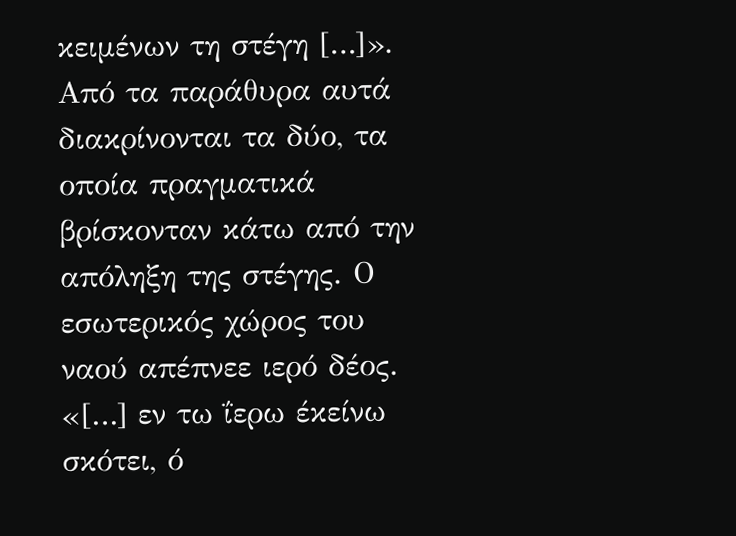κειμένων τη στέγη […]». Από τα παράθυρα αυτά διακρίνονται τα δύο, τα οποία πραγματικά βρίσκονταν κάτω από την απόληξη της στέγης. Ο εσωτερικός χώρος του ναού απέπνεε ιερό δέος. «[…] εν τω ΐερω έκείνω σκότει, ό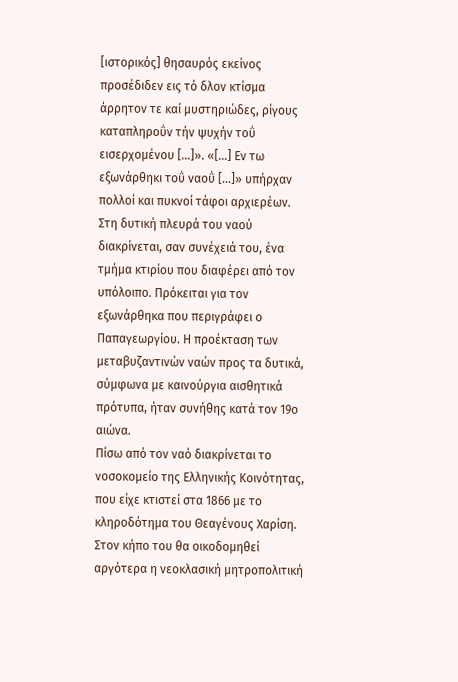[ιστορικός] θησαυρός εκείνος προσέδιδεν εις τό δλον κτίσμα άρρητον τε καί μυστηριώδες, ρίγους καταπληροΰν τήν ψυχήν τοΰ εισερχομένου […]». «[…] Εν τω εξωνάρθηκι τοΰ ναοΰ […]» υπήρχαν πολλοί και πυκνοί τάφοι αρχιερέων. Στη δυτική πλευρά του ναού διακρίνεται, σαν συνέχειά του, ένα τμήμα κτιρίου που διαφέρει από τον υπόλοιπο. Πρόκειται για τον εξωνάρθηκα που περιγράφει ο Παπαγεωργίου. Η προέκταση των μεταβυζαντινών ναών προς τα δυτικά, σύμφωνα με καινούργια αισθητικά πρότυπα, ήταν συνήθης κατά τον 19ο αιώνα.
Πίσω από τον ναό διακρίνεται το νοσοκομείο της Ελληνικής Κοινότητας, που είχε κτιστεί στα 1866 με το κληροδότημα του Θεαγένους Χαρίση. Στον κήπο του θα οικοδομηθεί αργότερα η νεοκλασική μητροπολιτική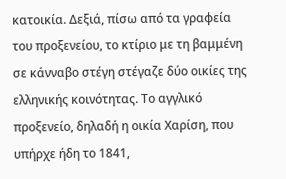κατοικία. Δεξιά, πίσω από τα γραφεία του προξενείου, το κτίριο με τη βαμμένη σε κάνναβο στέγη στέγαζε δύο οικίες της ελληνικής κοινότητας. Το αγγλικό προξενείο, δηλαδή η οικία Χαρίση, που υπήρχε ήδη το 1841,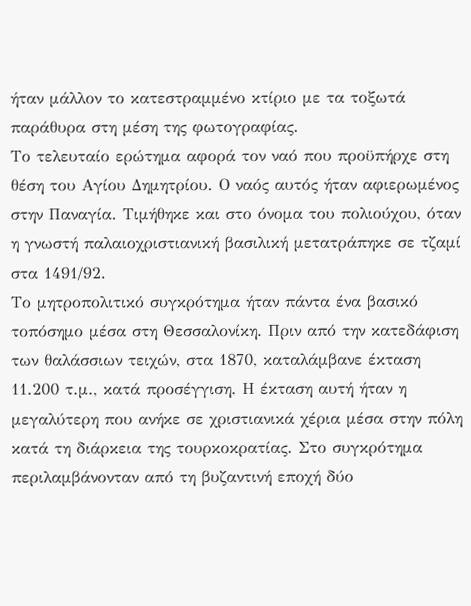ήταν μάλλον το κατεστραμμένο κτίριο με τα τοξωτά παράθυρα στη μέση της φωτογραφίας.
Το τελευταίο ερώτημα αφορά τον ναό που προϋπήρχε στη θέση του Αγίου Δημητρίου. Ο ναός αυτός ήταν αφιερωμένος στην Παναγία. Τιμήθηκε και στο όνομα του πολιούχου, όταν η γνωστή παλαιοχριστιανική βασιλική μετατράπηκε σε τζαμί στα 1491/92.
Το μητροπολιτικό συγκρότημα ήταν πάντα ένα βασικό τοπόσημο μέσα στη Θεσσαλονίκη. Πριν από την κατεδάφιση των θαλάσσιων τειχών, στα 1870, καταλάμβανε έκταση 11.200 τ.μ., κατά προσέγγιση. Η έκταση αυτή ήταν η μεγαλύτερη που ανήκε σε χριστιανικά χέρια μέσα στην πόλη κατά τη διάρκεια της τουρκοκρατίας. Στο συγκρότημα περιλαμβάνονταν από τη βυζαντινή εποχή δύο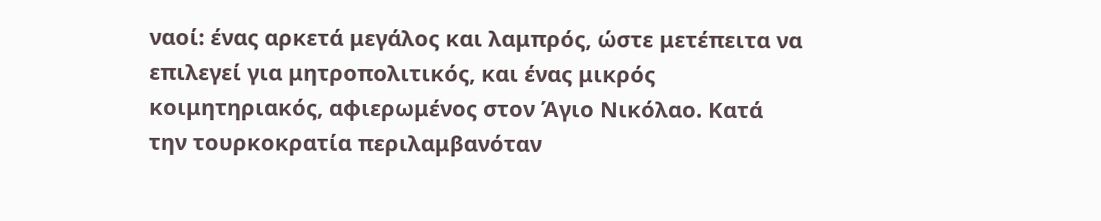ναοί: ένας αρκετά μεγάλος και λαμπρός, ώστε μετέπειτα να επιλεγεί για μητροπολιτικός, και ένας μικρός κοιμητηριακός, αφιερωμένος στον Άγιο Νικόλαο. Κατά την τουρκοκρατία περιλαμβανόταν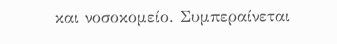και νοσοκομείο. Συμπεραίνεται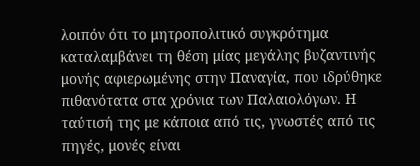λοιπόν ότι το μητροπολιτικό συγκρότημα καταλαμβάνει τη θέση μίας μεγάλης βυζαντινής μονής αφιερωμένης στην Παναγία, που ιδρύθηκε πιθανότατα στα χρόνια των Παλαιολόγων. Η ταύτισή της με κάποια από τις, γνωστές από τις πηγές, μονές είναι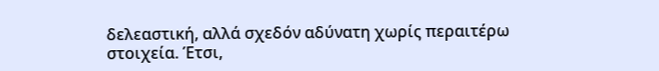δελεαστική, αλλά σχεδόν αδύνατη χωρίς περαιτέρω στοιχεία. Έτσι,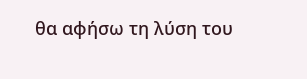θα αφήσω τη λύση του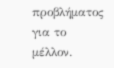προβλήματος για το μέλλον.